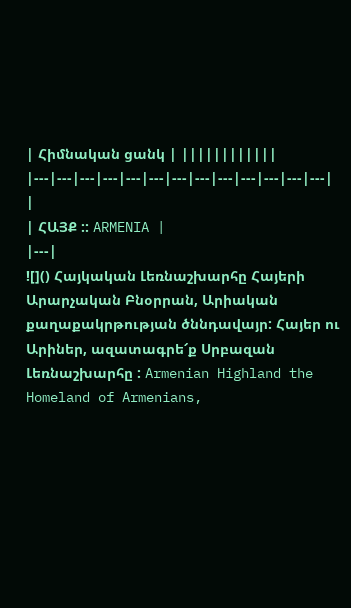| Հիմնական ցանկ | ||||||||||||
|---|---|---|---|---|---|---|---|---|---|---|---|---|
|
| ՀԱՅՔ :: ARMENIA |
|---|
![]() Հայկական Լեռնաշխարհը Հայերի Արարչական Բնօրրան, Արիական քաղաքակրթության ծննդավայր: Հայեր ու Արիներ, ազատագրե՜ք Սրբազան Լեռնաշխարհը : Armenian Highland the Homeland of Armenians,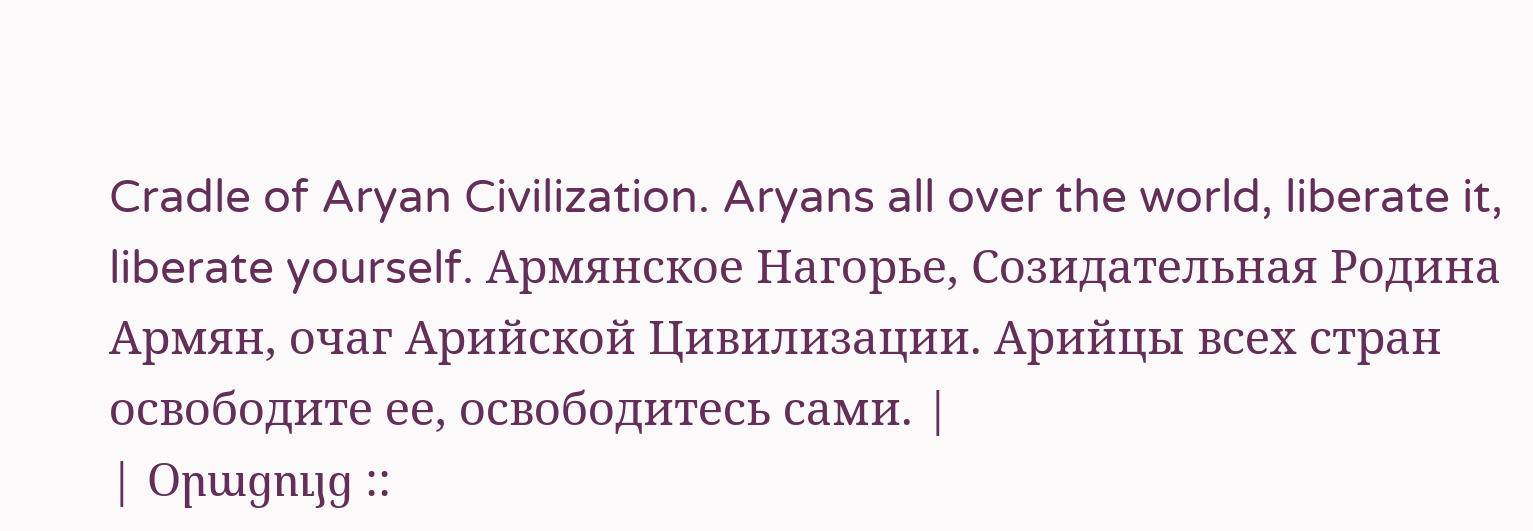Cradle of Aryan Civilization. Aryans all over the world, liberate it, liberate yourself. Армянское Нагорье, Созидательная Родина Армян, очаг Арийской Цивилизации. Арийцы всех стран освободите ее, освободитесь сами. |
| Օրացույց ::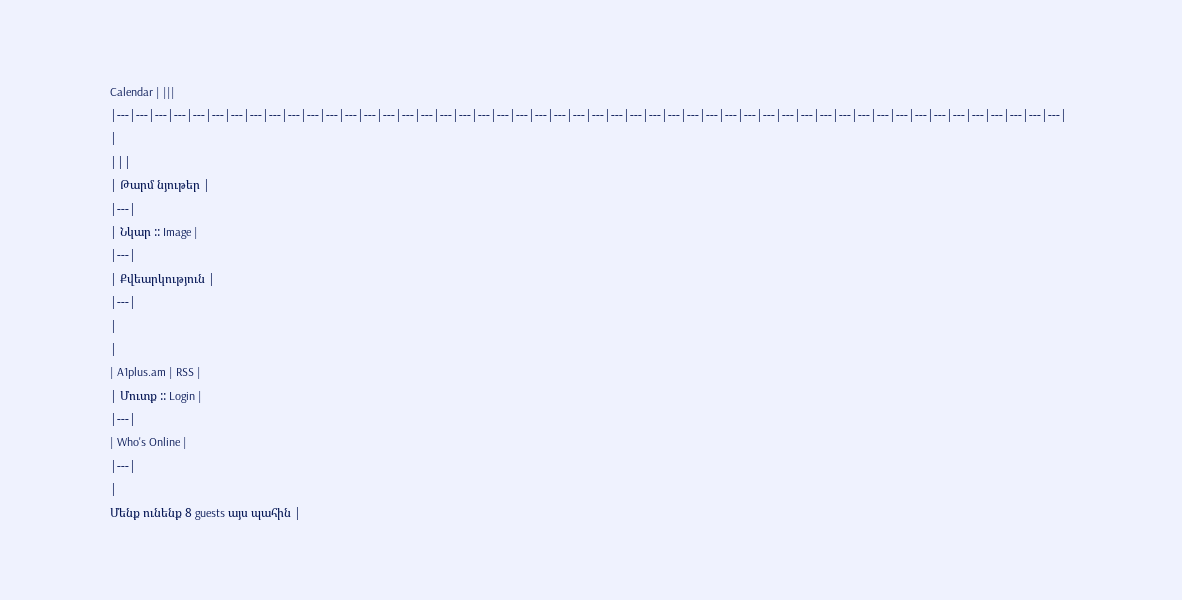Calendar | |||
|---|---|---|---|---|---|---|---|---|---|---|---|---|---|---|---|---|---|---|---|---|---|---|---|---|---|---|---|---|---|---|---|---|---|---|---|---|---|---|---|---|---|---|---|---|---|---|---|---|---|
|
|||
| Թարմ նյութեր |
|---|
| Նկար :: Image |
|---|
| Քվեարկություն |
|---|
|
|
| A1plus.am | RSS |
| Մուտք :: Login |
|---|
| Who's Online |
|---|
|
Մենք ունենք 8 guests այս պահին |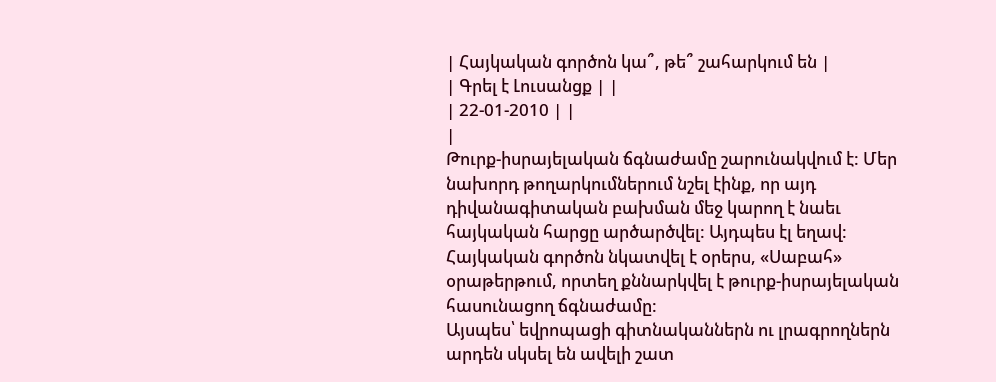| Հայկական գործոն կա՞, թե՞ շահարկում են |
| Գրել է Լուսանցք | |
| 22-01-2010 | |
|
Թուրք-իսրայելական ճգնաժամը շարունակվում է: Մեր նախորդ թողարկումներում նշել էինք, որ այդ դիվանագիտական բախման մեջ կարող է նաեւ հայկական հարցը արծարծվել: Այդպես էլ եղավ: Հայկական գործոն նկատվել է օրերս, «Սաբահ» օրաթերթում, որտեղ քննարկվել է թուրք-իսրայելական հասունացող ճգնաժամը:
Այսպես՝ եվրոպացի գիտնականներն ու լրագրողներն արդեն սկսել են ավելի շատ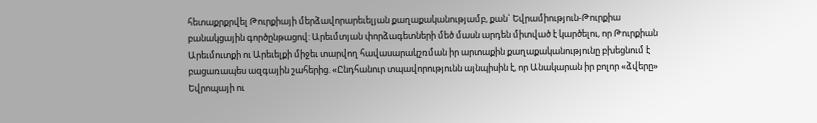հետաքրքրվել Թուրքիայի մերձավորարեւելյան քաղաքականությամբ, քան` Եվրամիություն-Թուրքիա բանակցային գործընթացով: Արեւմտյան փորձագետների մեծ մասն արդեն միտված է կարծելու, որ Թուրքիան Արեւմուտքի ու Արեւելքի միջեւ տարվող հավասարակշռման իր արտաքին քաղաքականությունը բխեցնում է բացառապես ազգային շահերից. «Ընդհանուր տպավորությունն այնպիսին է, որ Անակարան իր բոլոր «ձվերը» Եվրոպայի ու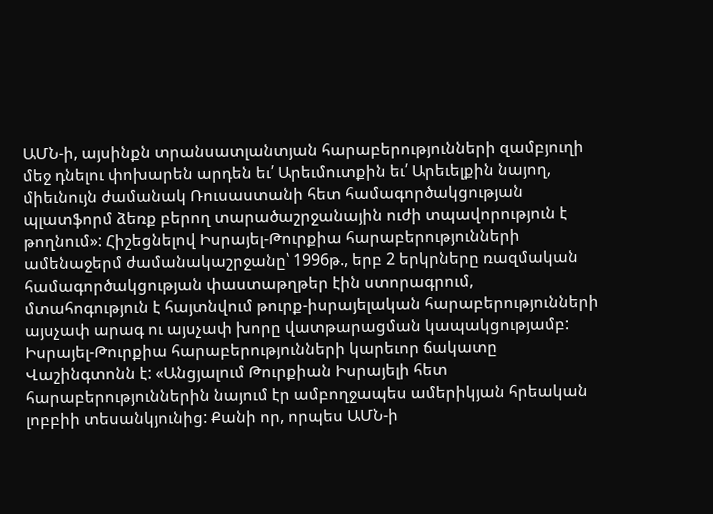ԱՄՆ-ի, այսինքն տրանսատլանտյան հարաբերությունների զամբյուղի մեջ դնելու փոխարեն արդեն եւ՛ Արեւմուտքին եւ՛ Արեւելքին նայող, միեւնույն ժամանակ Ռուսաստանի հետ համագործակցության պլատֆորմ ձեռք բերող տարածաշրջանային ուժի տպավորություն է թողնում»: Հիշեցնելով Իսրայել-Թուրքիա հարաբերությունների ամենաջերմ ժամանակաշրջանը՝ 1996թ., երբ 2 երկրները ռազմական համագործակցության փաստաթղթեր էին ստորագրում, մտահոգություն է հայտնվում թուրք-իսրայելական հարաբերությունների այսչափ արագ ու այսչափ խորը վատթարացման կապակցությամբ: Իսրայել-Թուրքիա հարաբերությունների կարեւոր ճակատը Վաշինգտոնն է: «Անցյալում Թուրքիան Իսրայելի հետ հարաբերություններին նայում էր ամբողջապես ամերիկյան հրեական լոբբիի տեսանկյունից: Քանի որ, որպես ԱՄՆ-ի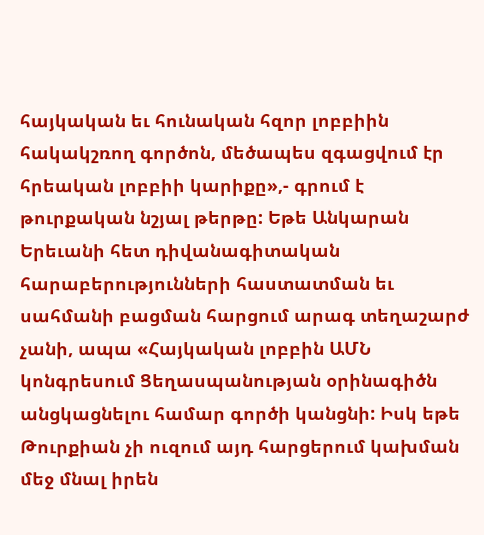հայկական եւ հունական հզոր լոբբիին հակակշռող գործոն, մեծապես զգացվում էր հրեական լոբբիի կարիքը»,- գրում է թուրքական նշյալ թերթը: Եթե Անկարան Երեւանի հետ դիվանագիտական հարաբերությունների հաստատման եւ սահմանի բացման հարցում արագ տեղաշարժ չանի, ապա «Հայկական լոբբին ԱՄՆ կոնգրեսում Ցեղասպանության օրինագիծն անցկացնելու համար գործի կանցնի: Իսկ եթե Թուրքիան չի ուզում այդ հարցերում կախման մեջ մնալ իրեն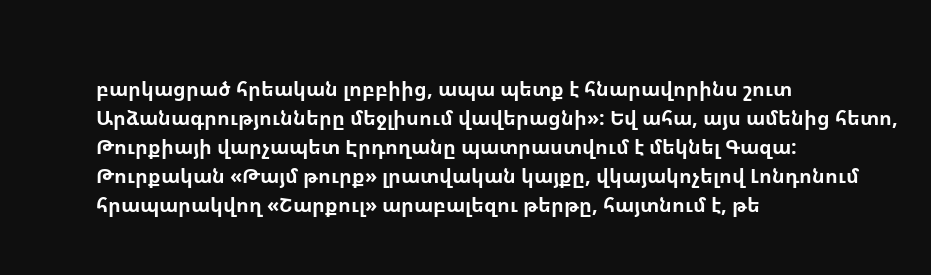բարկացրած հրեական լոբբիից, ապա պետք է հնարավորինս շուտ Արձանագրությունները մեջլիսում վավերացնի»: Եվ ահա, այս ամենից հետո, Թուրքիայի վարչապետ Էրդողանը պատրաստվում է մեկնել Գազա: Թուրքական «Թայմ թուրք» լրատվական կայքը, վկայակոչելով Լոնդոնում հրապարակվող «Շարքուլ» արաբալեզու թերթը, հայտնում է, թե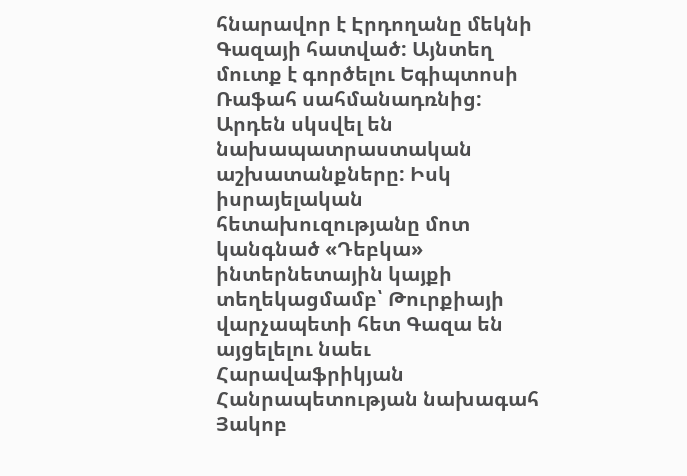հնարավոր է Էրդողանը մեկնի Գազայի հատված: Այնտեղ մուտք է գործելու Եգիպտոսի Ռաֆահ սահմանադռնից: Արդեն սկսվել են նախապատրաստական աշխատանքները: Իսկ իսրայելական հետախուզությանը մոտ կանգնած «Դեբկա» ինտերնետային կայքի տեղեկացմամբ՝ Թուրքիայի վարչապետի հետ Գազա են այցելելու նաեւ Հարավաֆրիկյան Հանրապետության նախագահ Յակոբ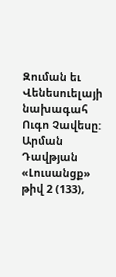Զուման եւ Վենեսուելայի նախագահ Ուգո Չավեսը: Արման Դավթյան «Լուսանցք» թիվ 2 (133),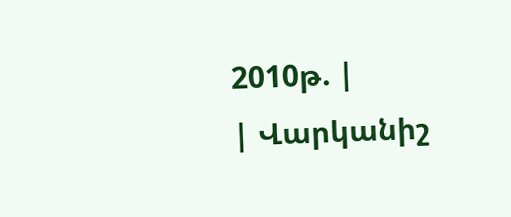2010թ. |
| Վարկանիշ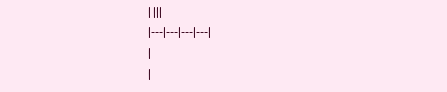| |||
|---|---|---|---|
|
|